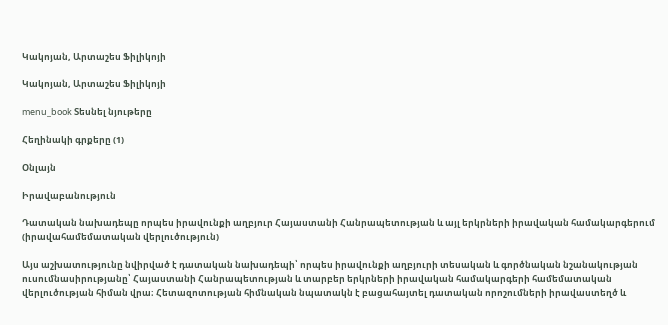Կակոյան, Արտաշես Ֆիլիկոյի

Կակոյան, Արտաշես Ֆիլիկոյի

menu_book Տեսնել նյութերը

Հեղինակի գրքերը (1)

Օնլայն

Իրավաբանություն

Դատական նախադեպը որպես իրավունքի աղբյուր Հայաստանի Հանրապետության և այլ երկրների իրավական համակարգերում (իրավահամեմատական վերլուծություն)

Այս աշխատությունը նվիրված է դատական նախադեպի՝ որպես իրավունքի աղբյուրի տեսական և գործնական նշանակության ուսումնասիրությանը՝ Հայաստանի Հանրապետության և տարբեր երկրների իրավական համակարգերի համեմատական վերլուծության հիման վրա։ Հետազոտության հիմնական նպատակն է բացահայտել դատական որոշումների իրավաստեղծ և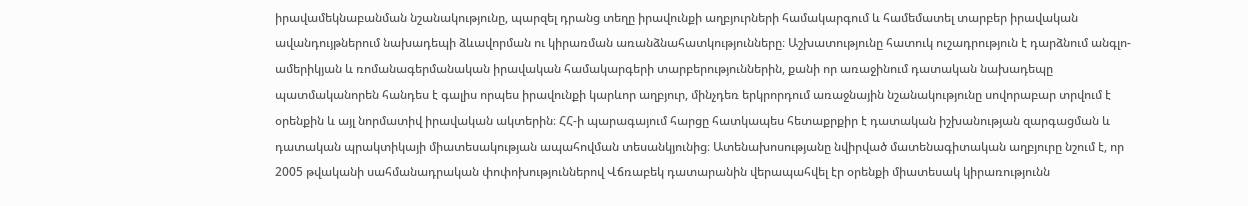իրավամեկնաբանման նշանակությունը, պարզել դրանց տեղը իրավունքի աղբյուրների համակարգում և համեմատել տարբեր իրավական ավանդույթներում նախադեպի ձևավորման ու կիրառման առանձնահատկությունները։ Աշխատությունը հատուկ ուշադրություն է դարձնում անգլո-ամերիկյան և ռոմանագերմանական իրավական համակարգերի տարբերություններին, քանի որ առաջինում դատական նախադեպը պատմականորեն հանդես է գալիս որպես իրավունքի կարևոր աղբյուր, մինչդեռ երկրորդում առաջնային նշանակությունը սովորաբար տրվում է օրենքին և այլ նորմատիվ իրավական ակտերին։ ՀՀ-ի պարագայում հարցը հատկապես հետաքրքիր է դատական իշխանության զարգացման և դատական պրակտիկայի միատեսակության ապահովման տեսանկյունից։ Ատենախոսությանը նվիրված մատենագիտական աղբյուրը նշում է, որ 2005 թվականի սահմանադրական փոփոխություններով Վճռաբեկ դատարանին վերապահվել էր օրենքի միատեսակ կիրառությունն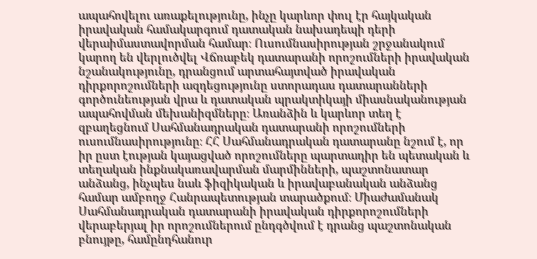ապահովելու առաքելությունը, ինչը կարևոր փուլ էր հայկական իրավական համակարգում դատական նախադեպի դերի վերաիմաստավորման համար։ Ուսումնասիրության շրջանակում կարող են վերլուծվել Վճռաբեկ դատարանի որոշումների իրավական նշանակությունը, դրանցում արտահայտված իրավական դիրքորոշումների ազդեցությունը ստորադաս դատարանների գործունեության վրա և դատական պրակտիկայի միասնականության ապահովման մեխանիզմները։ Առանձին և կարևոր տեղ է զբաղեցնում Սահմանադրական դատարանի որոշումների ուսումնասիրությունը։ ՀՀ Սահմանադրական դատարանը նշում է, որ իր ըստ էության կայացված որոշումները պարտադիր են պետական և տեղական ինքնակառավարման մարմինների, պաշտոնատար անձանց, ինչպես նաև ֆիզիկական և իրավաբանական անձանց համար ամբողջ Հանրապետության տարածքում։ Միաժամանակ Սահմանադրական դատարանի իրավական դիրքորոշումների վերաբերյալ իր որոշումներում ընդգծվում է դրանց պաշտոնական բնույթը, համընդհանուր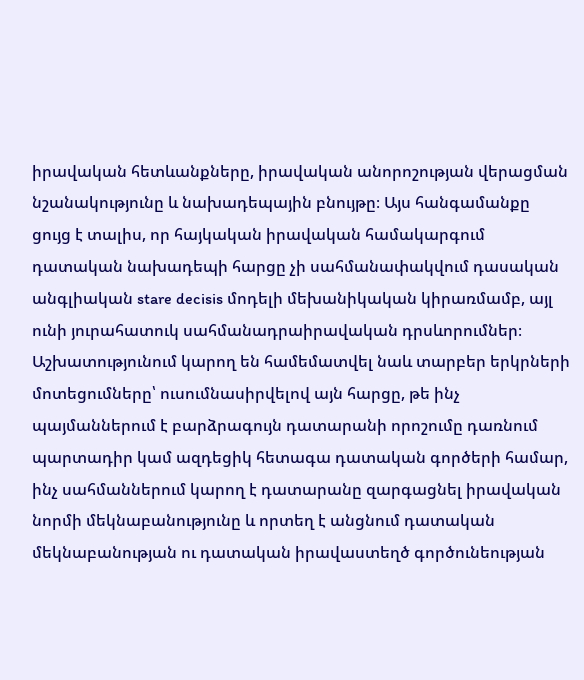իրավական հետևանքները, իրավական անորոշության վերացման նշանակությունը և նախադեպային բնույթը։ Այս հանգամանքը ցույց է տալիս, որ հայկական իրավական համակարգում դատական նախադեպի հարցը չի սահմանափակվում դասական անգլիական stare decisis մոդելի մեխանիկական կիրառմամբ, այլ ունի յուրահատուկ սահմանադրաիրավական դրսևորումներ։ Աշխատությունում կարող են համեմատվել նաև տարբեր երկրների մոտեցումները՝ ուսումնասիրվելով այն հարցը, թե ինչ պայմաններում է բարձրագույն դատարանի որոշումը դառնում պարտադիր կամ ազդեցիկ հետագա դատական գործերի համար, ինչ սահմաններում կարող է դատարանը զարգացնել իրավական նորմի մեկնաբանությունը և որտեղ է անցնում դատական մեկնաբանության ու դատական իրավաստեղծ գործունեության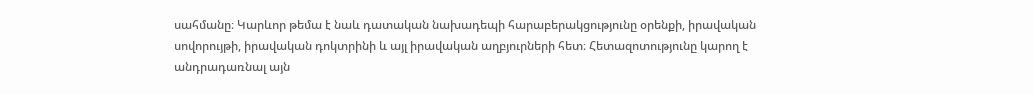սահմանը։ Կարևոր թեմա է նաև դատական նախադեպի հարաբերակցությունը օրենքի, իրավական սովորույթի, իրավական դոկտրինի և այլ իրավական աղբյուրների հետ։ Հետազոտությունը կարող է անդրադառնալ այն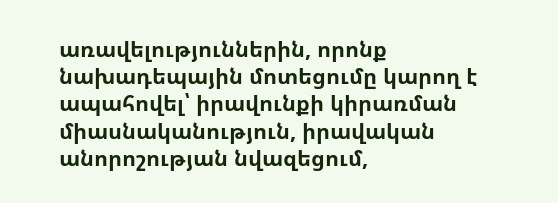առավելություններին, որոնք նախադեպային մոտեցումը կարող է ապահովել՝ իրավունքի կիրառման միասնականություն, իրավական անորոշության նվազեցում,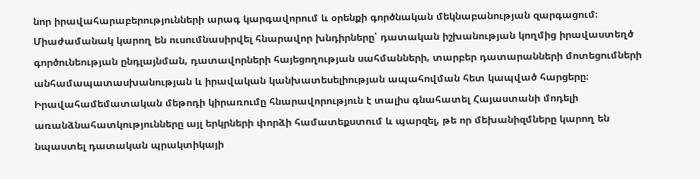նոր իրավահարաբերությունների արագ կարգավորում և օրենքի գործնական մեկնաբանության զարգացում։ Միաժամանակ կարող են ուսումնասիրվել հնարավոր խնդիրները՝ դատական իշխանության կողմից իրավաստեղծ գործունեության ընդլայնման, դատավորների հայեցողության սահմանների, տարբեր դատարանների մոտեցումների անհամապատասխանության և իրավական կանխատեսելիության ապահովման հետ կապված հարցերը։ Իրավահամեմատական մեթոդի կիրառումը հնարավորություն է տալիս գնահատել Հայաստանի մոդելի առանձնահատկությունները այլ երկրների փորձի համատեքստում և պարզել, թե որ մեխանիզմները կարող են նպաստել դատական պրակտիկայի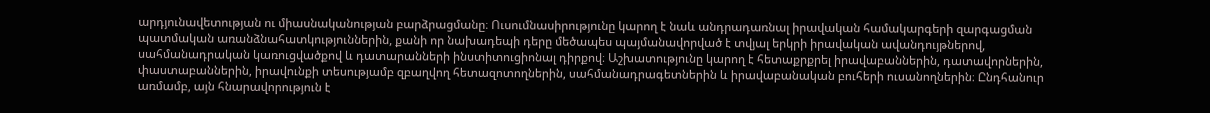արդյունավետության ու միասնականության բարձրացմանը։ Ուսումնասիրությունը կարող է նաև անդրադառնալ իրավական համակարգերի զարգացման պատմական առանձնահատկություններին, քանի որ նախադեպի դերը մեծապես պայմանավորված է տվյալ երկրի իրավական ավանդույթներով, սահմանադրական կառուցվածքով և դատարանների ինստիտուցիոնալ դիրքով։ Աշխատությունը կարող է հետաքրքրել իրավաբաններին, դատավորներին, փաստաբաններին, իրավունքի տեսությամբ զբաղվող հետազոտողներին, սահմանադրագետներին և իրավաբանական բուհերի ուսանողներին։ Ընդհանուր առմամբ, այն հնարավորություն է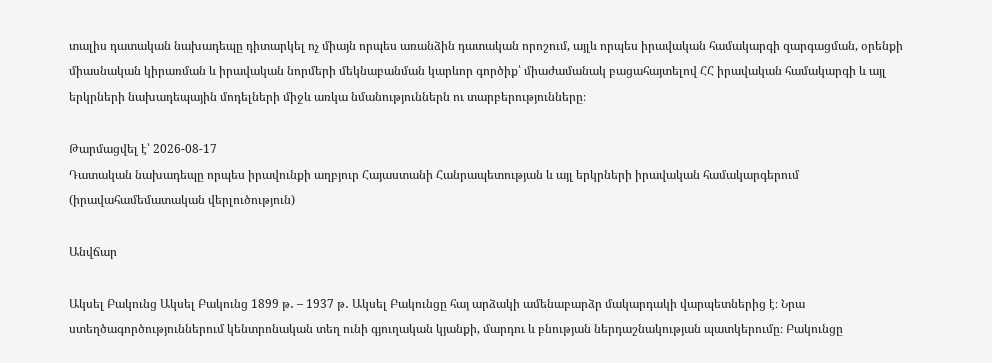տալիս դատական նախադեպը դիտարկել ոչ միայն որպես առանձին դատական որոշում, այլև որպես իրավական համակարգի զարգացման, օրենքի միասնական կիրառման և իրավական նորմերի մեկնաբանման կարևոր գործիք՝ միաժամանակ բացահայտելով ՀՀ իրավական համակարգի և այլ երկրների նախադեպային մոդելների միջև առկա նմանություններն ու տարբերությունները։

Թարմացվել է՝ 2026-08-17
Դատական նախադեպը որպես իրավունքի աղբյուր Հայաստանի Հանրապետության և այլ երկրների իրավական համակարգերում (իրավահամեմատական վերլուծություն)

Անվճար

Ակսել Բակունց Ակսել Բակունց 1899 թ․ – 1937 թ․ Ակսել Բակունցը հայ արձակի ամենաբարձր մակարդակի վարպետներից է։ Նրա ստեղծագործություններում կենտրոնական տեղ ունի գյուղական կյանքի, մարդու և բնության ներդաշնակության պատկերումը։ Բակունցը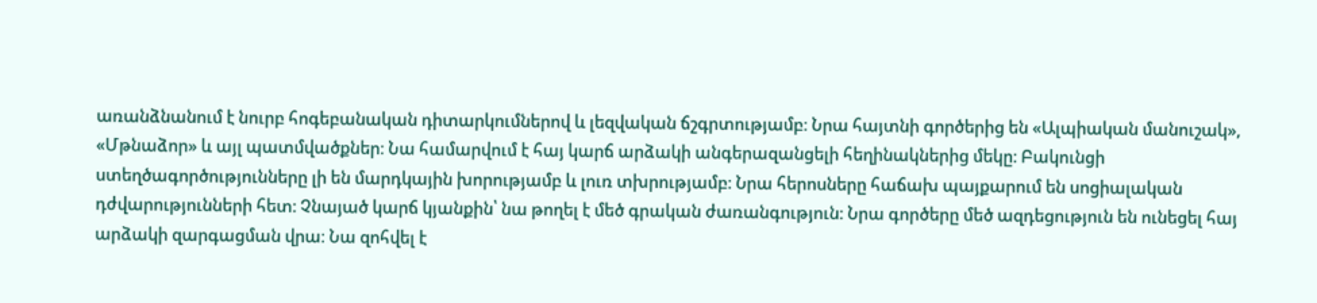առանձնանում է նուրբ հոգեբանական դիտարկումներով և լեզվական ճշգրտությամբ։ Նրա հայտնի գործերից են «Ալպիական մանուշակ», «Մթնաձոր» և այլ պատմվածքներ։ Նա համարվում է հայ կարճ արձակի անգերազանցելի հեղինակներից մեկը։ Բակունցի ստեղծագործությունները լի են մարդկային խորությամբ և լուռ տխրությամբ։ Նրա հերոսները հաճախ պայքարում են սոցիալական դժվարությունների հետ։ Չնայած կարճ կյանքին՝ նա թողել է մեծ գրական ժառանգություն։ Նրա գործերը մեծ ազդեցություն են ունեցել հայ արձակի զարգացման վրա։ Նա զոհվել է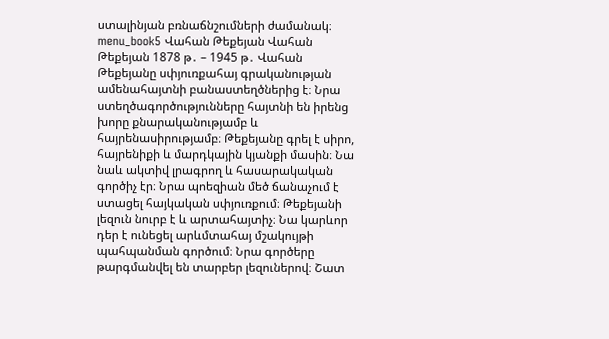ստալինյան բռնաճնշումների ժամանակ։ menu_book5 Վահան Թեքեյան Վահան Թեքեյան 1878 թ․ – 1945 թ․ Վահան Թեքեյանը սփյուռքահայ գրականության ամենահայտնի բանաստեղծներից է։ Նրա ստեղծագործությունները հայտնի են իրենց խորը քնարականությամբ և հայրենասիրությամբ։ Թեքեյանը գրել է սիրո, հայրենիքի և մարդկային կյանքի մասին։ Նա նաև ակտիվ լրագրող և հասարակական գործիչ էր։ Նրա պոեզիան մեծ ճանաչում է ստացել հայկական սփյուռքում։ Թեքեյանի լեզուն նուրբ է և արտահայտիչ։ Նա կարևոր դեր է ունեցել արևմտահայ մշակույթի պահպանման գործում։ Նրա գործերը թարգմանվել են տարբեր լեզուներով։ Շատ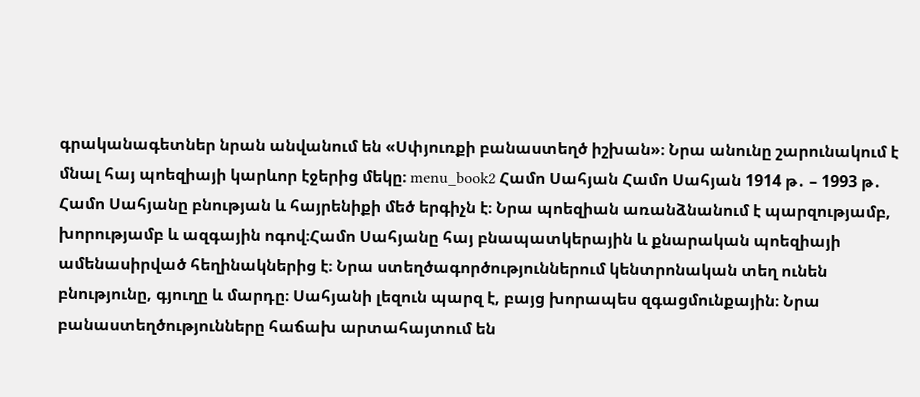գրականագետներ նրան անվանում են «Սփյուռքի բանաստեղծ իշխան»։ Նրա անունը շարունակում է մնալ հայ պոեզիայի կարևոր էջերից մեկը։ menu_book2 Համո Սահյան Համո Սահյան 1914 թ․ – 1993 թ․ Համո Սահյանը բնության և հայրենիքի մեծ երգիչն է։ Նրա պոեզիան առանձնանում է պարզությամբ, խորությամբ և ազգային ոգով։Համո Սահյանը հայ բնապատկերային և քնարական պոեզիայի ամենասիրված հեղինակներից է։ Նրա ստեղծագործություններում կենտրոնական տեղ ունեն բնությունը, գյուղը և մարդը։ Սահյանի լեզուն պարզ է, բայց խորապես զգացմունքային։ Նրա բանաստեղծությունները հաճախ արտահայտում են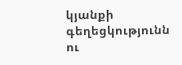կյանքի գեղեցկությունն ու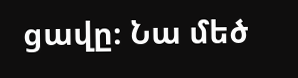ցավը։ Նա մեծ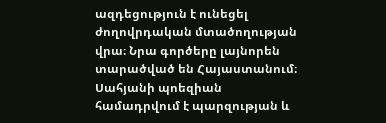ազդեցություն է ունեցել ժողովրդական մտածողության վրա։ Նրա գործերը լայնորեն տարածված են Հայաստանում։ Սահյանի պոեզիան համադրվում է պարզության և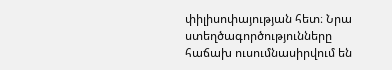փիլիսոփայության հետ։ Նրա ստեղծագործությունները հաճախ ուսումնասիրվում են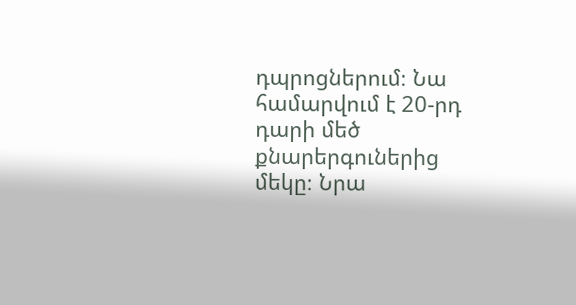դպրոցներում։ Նա համարվում է 20-րդ դարի մեծ քնարերգուներից մեկը։ Նրա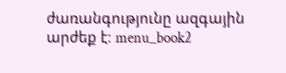ժառանգությունը ազգային արժեք է։ menu_book2